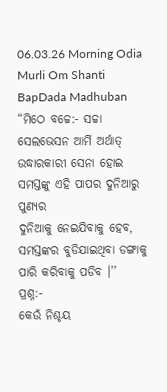06.03.26 Morning Odia Murli Om Shanti BapDada Madhuban
“ମିଠେ ବଚ୍ଚେ:- ସଚ୍ଚା
ସେଲଭେସନ ଆର୍ମି ଅର୍ଥାତ୍ ଉଦ୍ଧାରକାରୀ ସେନା ହୋଇ ସମସ୍ତଙ୍କୁ ଏହି ପାପର ଦୁନିଆରୁ ପୁଣ୍ୟର
ଦୁନିଆକୁ ନେଇଯିବାକୁ ହେବ, ସମସ୍ତଙ୍କର ବୁଡିଯାଇଥିବା ଡଙ୍ଗାକୁ ପାରି କରିବାକୁ ପଡିବ ।’’
ପ୍ରଶ୍ନ:-
କେଉଁ ନିଶ୍ଚୟ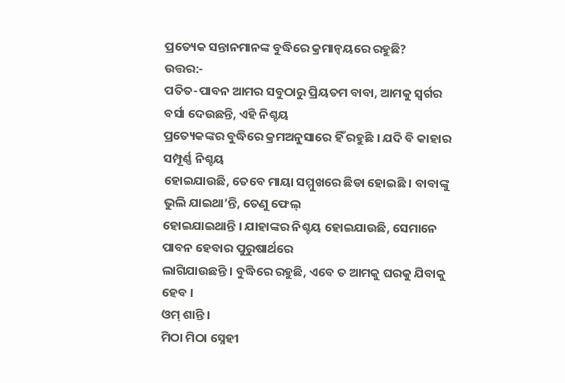ପ୍ରତ୍ୟେକ ସନ୍ତାନମାନଙ୍କ ବୁଦ୍ଧିରେ କ୍ରମାନ୍ୱୟରେ ରହୁଛି?
ଉତ୍ତର:-
ପତିତ-ପାବନ ଆମର ସବୁଠାରୁ ପ୍ରିୟତମ ବାବା, ଆମକୁ ସ୍ୱର୍ଗର ବର୍ସା ଦେଉଛନ୍ତି, ଏହି ନିଶ୍ଚୟ
ପ୍ରତ୍ୟେକଙ୍କର ବୁଦ୍ଧିରେ କ୍ରମଅନୁସାରେ ହିଁ ରହୁଛି । ଯଦି ବି କାହାର ସମ୍ପୂର୍ଣ୍ଣ ନିଶ୍ଚୟ
ହୋଇଯାଉଛି, ତେବେ ମାୟା ସମ୍ମୁଖରେ ଛିଡା ହୋଇଛି । ବାବାଙ୍କୁ ଭୁଲି ଯାଇଥା’ନ୍ତି, ତେଣୁ ଫେଲ୍
ହୋଇଯାଇଥାନ୍ତି । ଯାହାଙ୍କର ନିଶ୍ଚୟ ହୋଇଯାଉଛି, ସେମାନେ ପାବନ ହେବାର ପୁରୁଷାର୍ଥରେ
ଲାଗିଯାଉଛନ୍ତି । ବୁଦ୍ଧିରେ ରହୁଛି, ଏବେ ତ ଆମକୁ ଘରକୁ ଯିବାକୁ ହେବ ।
ଓମ୍ ଶାନ୍ତି ।
ମିଠା ମିଠା ସ୍ନେହୀ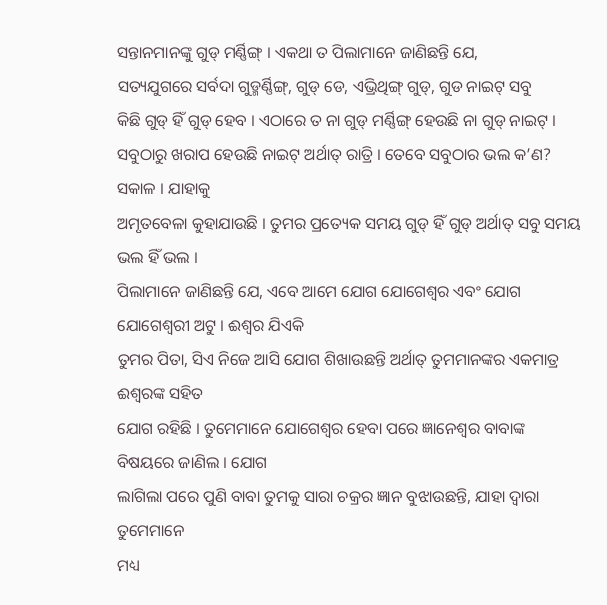ସନ୍ତାନମାନଙ୍କୁ ଗୁଡ୍ ମର୍ଣ୍ଣିଙ୍ଗ୍ । ଏକଥା ତ ପିଲାମାନେ ଜାଣିଛନ୍ତି ଯେ,
ସତ୍ୟଯୁଗରେ ସର୍ବଦା ଗୁଡ୍ମର୍ଣ୍ଣିଙ୍ଗ୍, ଗୁଡ୍ ଡେ, ଏଭ୍ରିଥିଙ୍ଗ୍ ଗୁଡ୍, ଗୁଡ ନାଇଟ୍ ସବୁ
କିଛି ଗୁଡ୍ ହିଁ ଗୁଡ୍ ହେବ । ଏଠାରେ ତ ନା ଗୁଡ୍ ମର୍ଣ୍ଣିଙ୍ଗ୍ ହେଉଛି ନା ଗୁଡ୍ ନାଇଟ୍ ।
ସବୁଠାରୁ ଖରାପ ହେଉଛି ନାଇଟ୍ ଅର୍ଥାତ୍ ରାତ୍ରି । ତେବେ ସବୁଠାର ଭଲ କ’ଣ? ସକାଳ । ଯାହାକୁ
ଅମୃତବେଳା କୁହାଯାଉଛି । ତୁମର ପ୍ରତ୍ୟେକ ସମୟ ଗୁଡ୍ ହିଁ ଗୁଡ୍ ଅର୍ଥାତ୍ ସବୁ ସମୟ ଭଲ ହିଁ ଭଲ ।
ପିଲାମାନେ ଜାଣିଛନ୍ତି ଯେ, ଏବେ ଆମେ ଯୋଗ ଯୋଗେଶ୍ୱର ଏବଂ ଯୋଗ ଯୋଗେଶ୍ୱରୀ ଅଟୁ । ଈଶ୍ୱର ଯିଏକି
ତୁମର ପିତା, ସିଏ ନିଜେ ଆସି ଯୋଗ ଶିଖାଉଛନ୍ତି ଅର୍ଥାତ୍ ତୁମମାନଙ୍କର ଏକମାତ୍ର ଈଶ୍ୱରଙ୍କ ସହିତ
ଯୋଗ ରହିଛି । ତୁମେମାନେ ଯୋଗେଶ୍ୱର ହେବା ପରେ ଜ୍ଞାନେଶ୍ୱର ବାବାଙ୍କ ବିଷୟରେ ଜାଣିଲ । ଯୋଗ
ଲାଗିଲା ପରେ ପୁଣି ବାବା ତୁମକୁ ସାରା ଚକ୍ରର ଜ୍ଞାନ ବୁଝାଉଛନ୍ତି, ଯାହା ଦ୍ୱାରା ତୁମେମାନେ
ମଧ୍ୟ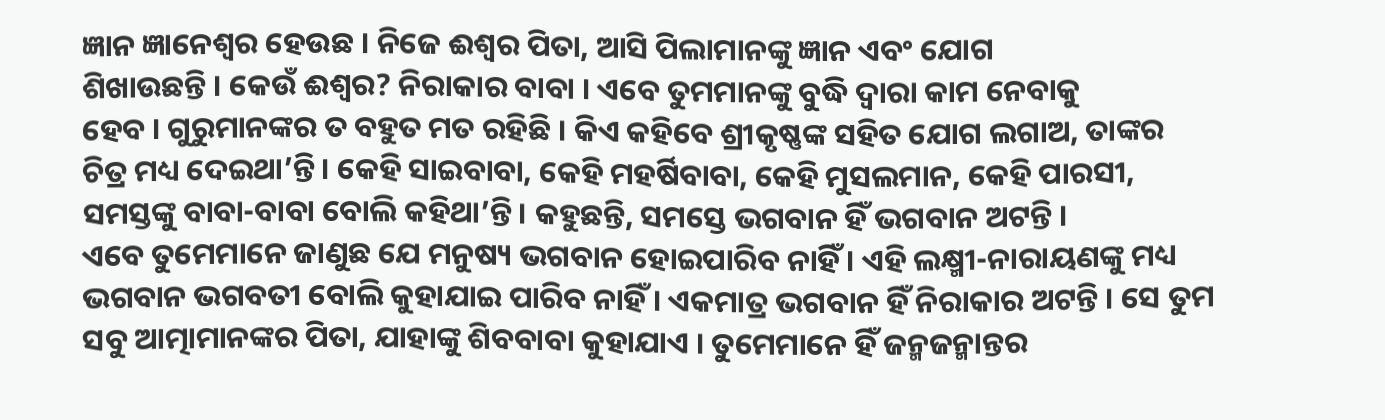ଜ୍ଞାନ ଜ୍ଞାନେଶ୍ୱର ହେଉଛ । ନିଜେ ଈଶ୍ୱର ପିତା, ଆସି ପିଲାମାନଙ୍କୁ ଜ୍ଞାନ ଏବଂ ଯୋଗ
ଶିଖାଉଛନ୍ତି । କେଉଁ ଈଶ୍ୱର? ନିରାକାର ବାବା । ଏବେ ତୁମମାନଙ୍କୁ ବୁଦ୍ଧି ଦ୍ୱାରା କାମ ନେବାକୁ
ହେବ । ଗୁରୁମାନଙ୍କର ତ ବହୁତ ମତ ରହିଛି । କିଏ କହିବେ ଶ୍ରୀକୃଷ୍ଣଙ୍କ ସହିତ ଯୋଗ ଲଗାଅ, ତାଙ୍କର
ଚିତ୍ର ମଧ୍ୟ ଦେଇଥା’ନ୍ତି । କେହି ସାଇବାବା, କେହି ମହର୍ଷିବାବା, କେହି ମୁସଲମାନ, କେହି ପାରସୀ,
ସମସ୍ତଙ୍କୁ ବାବା-ବାବା ବୋଲି କହିଥା’ନ୍ତି । କହୁଛନ୍ତି, ସମସ୍ତେ ଭଗବାନ ହିଁ ଭଗବାନ ଅଟନ୍ତି ।
ଏବେ ତୁମେମାନେ ଜାଣୁଛ ଯେ ମନୁଷ୍ୟ ଭଗବାନ ହୋଇପାରିବ ନାହିଁ । ଏହି ଲକ୍ଷ୍ମୀ-ନାରାୟଣଙ୍କୁ ମଧ୍ୟ
ଭଗବାନ ଭଗବତୀ ବୋଲି କୁହାଯାଇ ପାରିବ ନାହିଁ । ଏକମାତ୍ର ଭଗବାନ ହିଁ ନିରାକାର ଅଟନ୍ତି । ସେ ତୁମ
ସବୁ ଆତ୍ମାମାନଙ୍କର ପିତା, ଯାହାଙ୍କୁ ଶିବବାବା କୁହାଯାଏ । ତୁମେମାନେ ହିଁ ଜନ୍ମଜନ୍ମାନ୍ତର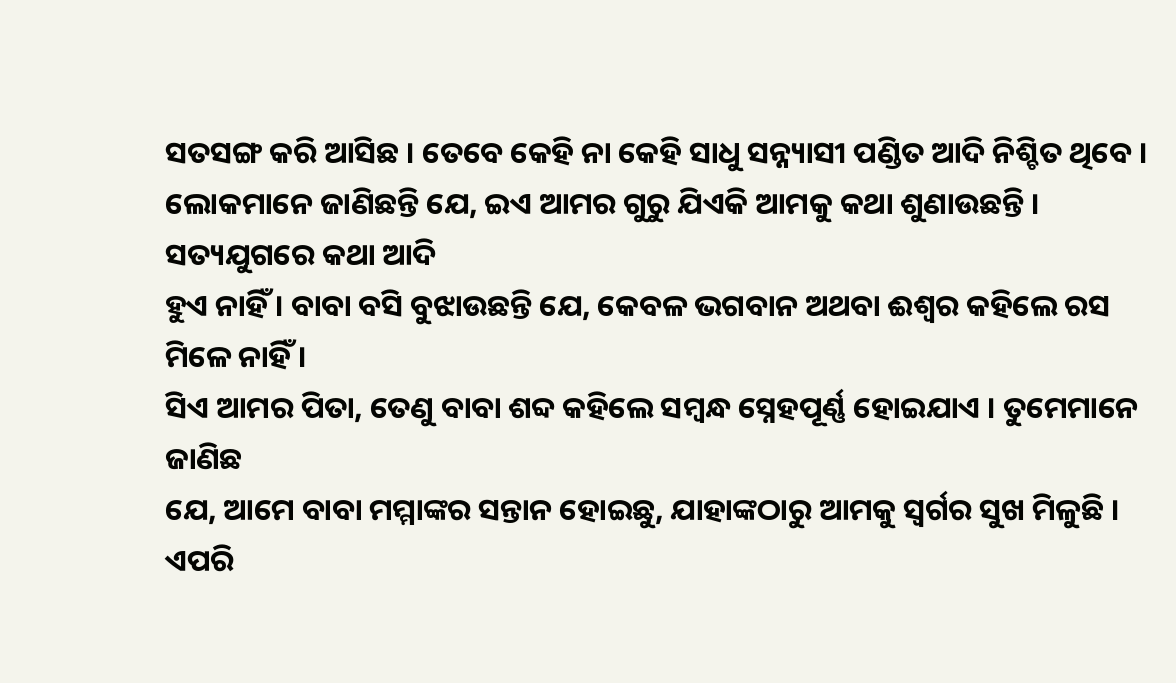ସତସଙ୍ଗ କରି ଆସିଛ । ତେବେ କେହି ନା କେହି ସାଧୁ ସନ୍ନ୍ୟାସୀ ପଣ୍ଡିତ ଆଦି ନିଶ୍ଚିତ ଥିବେ ।
ଲୋକମାନେ ଜାଣିଛନ୍ତି ଯେ, ଇଏ ଆମର ଗୁରୁ ଯିଏକି ଆମକୁ କଥା ଶୁଣାଉଛନ୍ତି । ସତ୍ୟଯୁଗରେ କଥା ଆଦି
ହୁଏ ନାହିଁ । ବାବା ବସି ବୁଝାଉଛନ୍ତି ଯେ, କେବଳ ଭଗବାନ ଅଥବା ଈଶ୍ୱର କହିଲେ ରସ ମିଳେ ନାହିଁ ।
ସିଏ ଆମର ପିତା, ତେଣୁ ବାବା ଶବ୍ଦ କହିଲେ ସମ୍ବନ୍ଧ ସ୍ନେହପୂର୍ଣ୍ଣ ହୋଇଯାଏ । ତୁମେମାନେ ଜାଣିଛ
ଯେ, ଆମେ ବାବା ମମ୍ମାଙ୍କର ସନ୍ତାନ ହୋଇଛୁ, ଯାହାଙ୍କଠାରୁ ଆମକୁ ସ୍ୱର୍ଗର ସୁଖ ମିଳୁଛି । ଏପରି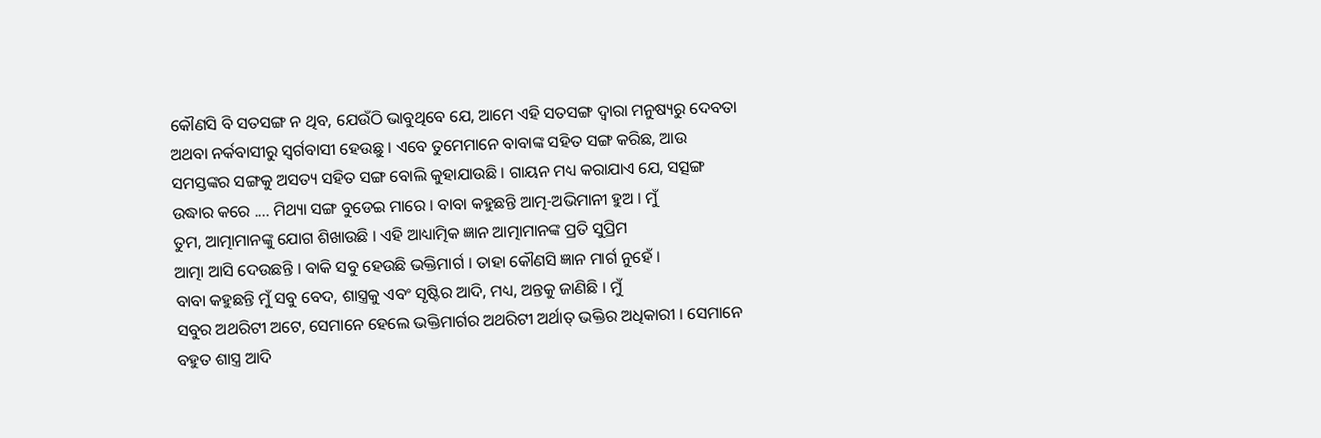କୌଣସି ବି ସତସଙ୍ଗ ନ ଥିବ, ଯେଉଁଠି ଭାବୁଥିବେ ଯେ, ଆମେ ଏହି ସତସଙ୍ଗ ଦ୍ୱାରା ମନୁଷ୍ୟରୁ ଦେବତା
ଅଥବା ନର୍କବାସୀରୁ ସ୍ୱର୍ଗବାସୀ ହେଉଛୁ । ଏବେ ତୁମେମାନେ ବାବାଙ୍କ ସହିତ ସଙ୍ଗ କରିଛ, ଆଉ
ସମସ୍ତଙ୍କର ସଙ୍ଗକୁ ଅସତ୍ୟ ସହିତ ସଙ୍ଗ ବୋଲି କୁହାଯାଉଛି । ଗାୟନ ମଧ୍ୟ କରାଯାଏ ଯେ, ସତ୍ସଙ୍ଗ
ଉଦ୍ଧାର କରେ .... ମିଥ୍ୟା ସଙ୍ଗ ବୁଡେଇ ମାରେ । ବାବା କହୁଛନ୍ତି ଆତ୍ମ-ଅଭିମାନୀ ହୁଅ । ମୁଁ
ତୁମ, ଆତ୍ମାମାନଙ୍କୁ ଯୋଗ ଶିଖାଉଛି । ଏହି ଆଧ୍ୟାତ୍ମିକ ଜ୍ଞାନ ଆତ୍ମାମାନଙ୍କ ପ୍ରତି ସୁପ୍ରିମ
ଆତ୍ମା ଆସି ଦେଉଛନ୍ତି । ବାକି ସବୁ ହେଉଛି ଭକ୍ତିମାର୍ଗ । ତାହା କୌଣସି ଜ୍ଞାନ ମାର୍ଗ ନୁହେଁ ।
ବାବା କହୁଛନ୍ତି ମୁଁ ସବୁ ବେଦ, ଶାସ୍ତ୍ରକୁ ଏବଂ ସୃଷ୍ଟିର ଆଦି, ମଧ୍ୟ, ଅନ୍ତକୁ ଜାଣିଛି । ମୁଁ
ସବୁର ଅଥରିଟୀ ଅଟେ, ସେମାନେ ହେଲେ ଭକ୍ତିମାର୍ଗର ଅଥରିଟୀ ଅର୍ଥାତ୍ ଭକ୍ତିର ଅଧିକାରୀ । ସେମାନେ
ବହୁତ ଶାସ୍ତ୍ର ଆଦି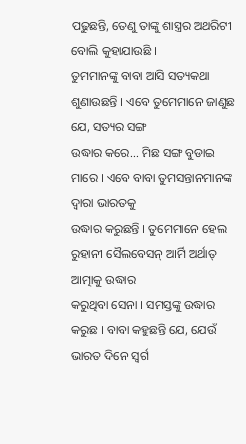ପଢୁଛନ୍ତି, ତେଣୁ ତାଙ୍କୁ ଶାସ୍ତ୍ରର ଅଥରିଟୀ ବୋଲି କୁହାଯାଉଛି ।
ତୁମମାନଙ୍କୁ ବାବା ଆସି ସତ୍ୟକଥା ଶୁଣାଉଛନ୍ତି । ଏବେ ତୁମେମାନେ ଜାଣୁଛ ଯେ, ସତ୍ୟର ସଙ୍ଗ
ଉଦ୍ଧାର କରେ... ମିଛ ସଙ୍ଗ ବୁଡାଇ ମାରେ । ଏବେ ବାବା ତୁମସନ୍ତାନମାନଙ୍କ ଦ୍ୱାରା ଭାରତକୁ
ଉଦ୍ଧାର କରୁଛନ୍ତି । ତୁମେମାନେ ହେଲ ରୁହାନୀ ସୈଲବେସନ୍ ଆର୍ମି ଅର୍ଥାତ୍ ଆତ୍ମାକୁ ଉଦ୍ଧାର
କରୁଥିବା ସେନା । ସମସ୍ତଙ୍କୁ ଉଦ୍ଧାର କରୁଛ । ବାବା କହୁଛନ୍ତି ଯେ, ଯେଉଁ ଭାରତ ଦିନେ ସ୍ୱର୍ଗ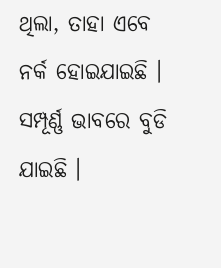ଥିଲା, ତାହା ଏବେ ନର୍କ ହୋଇଯାଇଛି । ସମ୍ପୂର୍ଣ୍ଣ ଭାବରେ ବୁଡି ଯାଇଛି ।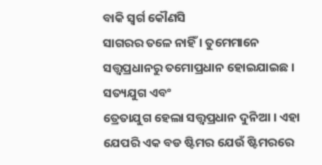ବାକି ସ୍ୱର୍ଗ କୌଣସି
ସାଗରର ତଳେ ନାହିଁ । ତୁମେମାନେ ସତ୍ତ୍ୱପ୍ରଧାନରୁ ତମୋପ୍ରଧାନ ହୋଇଯାଇଛ । ସତ୍ୟଯୁଗ ଏବଂ
ତ୍ରେତାଯୁଗ ହେଲା ସତ୍ତ୍ୱପ୍ରଧାନ ଦୁନିଆ । ଏହା ଯେପରି ଏକ ବଡ ଷ୍ଟିମର ଯେଉଁ ଷ୍ଟିମରରେ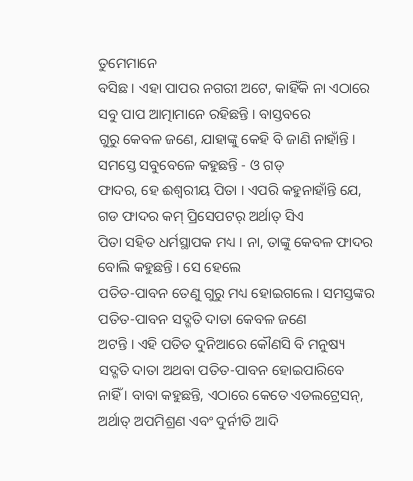ତୁମେମାନେ
ବସିଛ । ଏହା ପାପର ନଗରୀ ଅଟେ, କାହିଁକି ନା ଏଠାରେ ସବୁ ପାପ ଆତ୍ମାମାନେ ରହିଛନ୍ତି । ବାସ୍ତବରେ
ଗୁରୁ କେବଳ ଜଣେ, ଯାହାଙ୍କୁ କେହି ବି ଜାଣି ନାହାଁନ୍ତି । ସମସ୍ତେ ସବୁବେଳେ କହୁଛନ୍ତି - ଓ ଗଡ୍
ଫାଦର, ହେ ଈଶ୍ୱରୀୟ ପିତା । ଏପରି କହୁନାହାଁନ୍ତି ଯେ, ଗଡ ଫାଦର କମ୍ ପ୍ରିସେପଟର୍ ଅର୍ଥାତ୍ ସିଏ
ପିତା ସହିତ ଧର୍ମସ୍ଥାପକ ମଧ୍ୟ । ନା, ତାଙ୍କୁ କେବଳ ଫାଦର ବୋଲି କହୁଛନ୍ତି । ସେ ହେଲେ
ପତିତ-ପାବନ ତେଣୁ ଗୁରୁ ମଧ୍ୟ ହୋଇଗଲେ । ସମସ୍ତଙ୍କର ପତିତ-ପାବନ ସଦ୍ଗତି ଦାତା କେବଳ ଜଣେ
ଅଟନ୍ତି । ଏହି ପତିତ ଦୁନିଆରେ କୌଣସି ବି ମନୁଷ୍ୟ ସଦ୍ଗତି ଦାତା ଅଥବା ପତିତ-ପାବନ ହୋଇପାରିବେ
ନାହିଁ । ବାବା କହୁଛନ୍ତି, ଏଠାରେ କେତେ ଏଡଲଟ୍ରେସନ୍, ଅର୍ଥାତ୍ ଅପମିଶ୍ରଣ ଏବଂ ଦୁର୍ନୀତି ଆଦି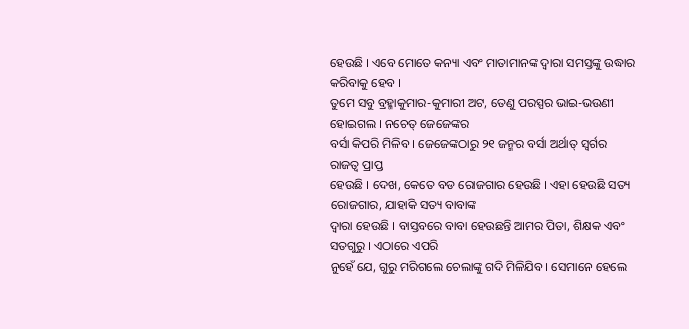ହେଉଛି । ଏବେ ମୋତେ କନ୍ୟା ଏବଂ ମାତାମାନଙ୍କ ଦ୍ୱାରା ସମସ୍ତଙ୍କୁ ଉଦ୍ଧାର କରିବାକୁ ହେବ ।
ତୁମେ ସବୁ ବ୍ରହ୍ମାକୁମାର-କୁମାରୀ ଅଟ, ତେଣୁ ପରସ୍ପର ଭାଇ-ଭଉଣୀ ହୋଇଗଲ । ନଚେତ୍ ଜେଜେଙ୍କର
ବର୍ସା କିପରି ମିଳିବ । ଜେଜେଙ୍କଠାରୁ ୨୧ ଜନ୍ମର ବର୍ସା ଅର୍ଥାତ୍ ସ୍ୱର୍ଗର ରାଜତ୍ୱ ପ୍ରାପ୍ତ
ହେଉଛି । ଦେଖ, କେତେ ବଡ ରୋଜଗାର ହେଉଛି । ଏହା ହେଉଛି ସତ୍ୟ ରୋଜଗାର, ଯାହାକି ସତ୍ୟ ବାବାଙ୍କ
ଦ୍ୱାରା ହେଉଛି । ବାସ୍ତବରେ ବାବା ହେଉଛନ୍ତି ଆମର ପିତା, ଶିକ୍ଷକ ଏବଂ ସତଗୁରୁ । ଏଠାରେ ଏପରି
ନୁହେଁ ଯେ, ଗୁରୁ ମରିଗଲେ ଚେଲାଙ୍କୁ ଗଦି ମିଳିଯିବ । ସେମାନେ ହେଲେ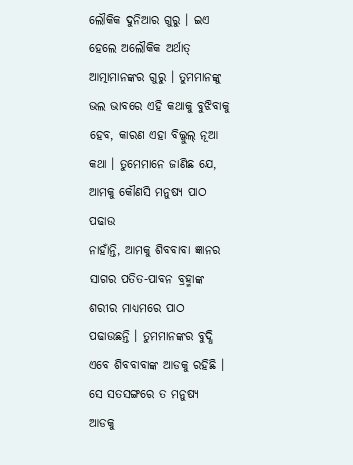ଲୌକିକ ଦୁନିଆର ଗୁରୁ । ଇଏ
ହେଲେ ଅଲୌକିକ ଅର୍ଥାତ୍ ଆତ୍ମାମାନଙ୍କର ଗୁରୁ । ତୁମମାନଙ୍କୁ ଭଲ ଭାବରେ ଏହି କଥାକୁ ବୁଝିବାକୁ
ହେବ, କାରଣ ଏହା ବିଲ୍କୁଲ୍ ନୂଆ କଥା । ତୁମେମାନେ ଜାଣିଛ ଯେ, ଆମକୁ କୌଣସି ମନୁଷ୍ୟ ପାଠ ପଢାଉ
ନାହାଁନ୍ତି, ଆମକୁ ଶିବବାବା ଜ୍ଞାନର ସାଗର ପତିତ-ପାବନ ବ୍ରହ୍ମାଙ୍କ ଶରୀର ମାଧ୍ୟମରେ ପାଠ
ପଢାଉଛନ୍ତି । ତୁମମାନଙ୍କର ବୁଦ୍ଧି ଏବେ ଶିବବାବାଙ୍କ ଆଡକୁ ରହିଛି । ସେ ସତସଙ୍ଗରେ ତ ମନୁଷ୍ୟ
ଆଡକୁ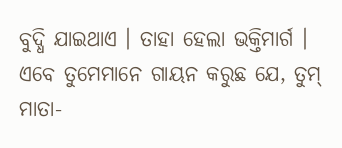ବୁଦ୍ଧି ଯାଇଥାଏ । ତାହା ହେଲା ଭକ୍ତିମାର୍ଗ । ଏବେ ତୁମେମାନେ ଗାୟନ କରୁଛ ଯେ, ତୁମ୍
ମାତା-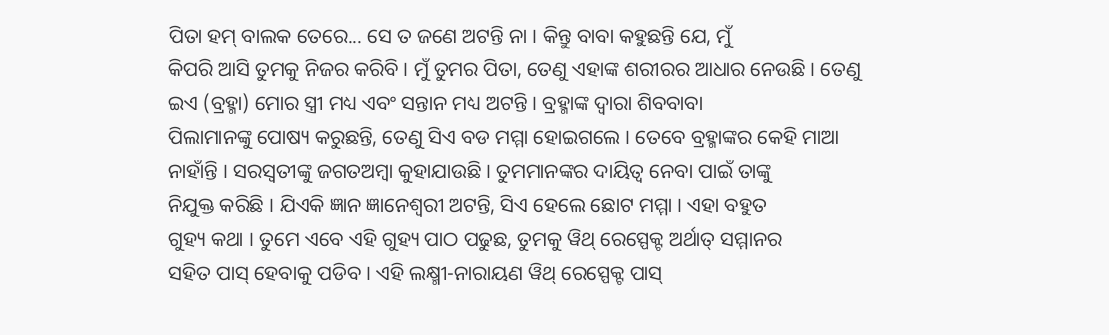ପିତା ହମ୍ ବାଲକ ତେରେ... ସେ ତ ଜଣେ ଅଟନ୍ତି ନା । କିନ୍ତୁ ବାବା କହୁଛନ୍ତି ଯେ, ମୁଁ
କିପରି ଆସି ତୁମକୁ ନିଜର କରିବି । ମୁଁ ତୁମର ପିତା, ତେଣୁ ଏହାଙ୍କ ଶରୀରର ଆଧାର ନେଉଛି । ତେଣୁ
ଇଏ (ବ୍ରହ୍ମା) ମୋର ସ୍ତ୍ରୀ ମଧ୍ୟ ଏବଂ ସନ୍ତାନ ମଧ୍ୟ ଅଟନ୍ତି । ବ୍ରହ୍ମାଙ୍କ ଦ୍ୱାରା ଶିବବାବା
ପିଲାମାନଙ୍କୁ ପୋଷ୍ୟ କରୁଛନ୍ତି, ତେଣୁ ସିଏ ବଡ ମମ୍ମା ହୋଇଗଲେ । ତେବେ ବ୍ରହ୍ମାଙ୍କର କେହି ମାଆ
ନାହାଁନ୍ତି । ସରସ୍ୱତୀଙ୍କୁ ଜଗତଅମ୍ବା କୁହାଯାଉଛି । ତୁମମାନଙ୍କର ଦାୟିତ୍ୱ ନେବା ପାଇଁ ତାଙ୍କୁ
ନିଯୁକ୍ତ କରିଛି । ଯିଏକି ଜ୍ଞାନ ଜ୍ଞାନେଶ୍ୱରୀ ଅଟନ୍ତି, ସିଏ ହେଲେ ଛୋଟ ମମ୍ମା । ଏହା ବହୁତ
ଗୁହ୍ୟ କଥା । ତୁମେ ଏବେ ଏହି ଗୁହ୍ୟ ପାଠ ପଢୁଛ, ତୁମକୁ ୱିଥ୍ ରେସ୍ପେକ୍ଟ ଅର୍ଥାତ୍ ସମ୍ମାନର
ସହିତ ପାସ୍ ହେବାକୁ ପଡିବ । ଏହି ଲକ୍ଷ୍ମୀ-ନାରାୟଣ ୱିଥ୍ ରେସ୍ପେକ୍ଟ ପାସ୍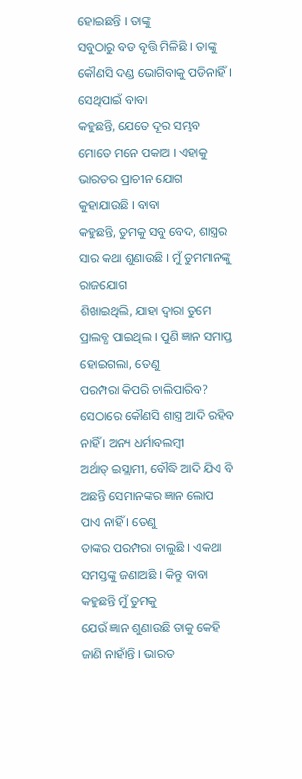ହୋଇଛନ୍ତି । ତାଙ୍କୁ
ସବୁଠାରୁ ବଡ ବୃତ୍ତି ମିଳିଛି । ତାଙ୍କୁ କୌଣସି ଦଣ୍ଡ ଭୋଗିବାକୁ ପଡିନାହିଁ । ସେଥିପାଇଁ ବାବା
କହୁଛନ୍ତି, ଯେତେ ଦୂର ସମ୍ଭବ ମୋତେ ମନେ ପକାଅ । ଏହାକୁ ଭାରତର ପ୍ରାଚୀନ ଯୋଗ କୁହାଯାଉଛି । ବାବା
କହୁଛନ୍ତି, ତୁମକୁ ସବୁ ବେଦ, ଶାସ୍ତ୍ରର ସାର କଥା ଶୁଣାଉଛି । ମୁଁ ତୁମମାନଙ୍କୁ ରାଜଯୋଗ
ଶିଖାଇଥିଲି, ଯାହା ଦ୍ୱାରା ତୁମେ ପ୍ରାଲବ୍ଧ ପାଇଥିଲ । ପୁଣି ଜ୍ଞାନ ସମାପ୍ତ ହୋଇଗଲା, ତେଣୁ
ପରମ୍ପରା କିପରି ଚାଲିପାରିବ? ସେଠାରେ କୌଣସି ଶାସ୍ତ୍ର ଆଦି ରହିବ ନାହିଁ । ଅନ୍ୟ ଧର୍ମାବଲମ୍ବୀ
ଅର୍ଥାତ୍ ଇସ୍ଲାମୀ, ବୌଦ୍ଧି ଆଦି ଯିଏ ବି ଅଛନ୍ତି ସେମାନଙ୍କର ଜ୍ଞାନ ଲୋପ ପାଏ ନାହିଁ । ତେଣୁ
ତାଙ୍କର ପରମ୍ପରା ଚାଲୁଛି । ଏକଥା ସମସ୍ତଙ୍କୁ ଜଣାଅଛି । କିନ୍ତୁ ବାବା କହୁଛନ୍ତି ମୁଁ ତୁମକୁ
ଯେଉଁ ଜ୍ଞାନ ଶୁଣାଉଛି ତାକୁ କେହି ଜାଣି ନାହାଁନ୍ତି । ଭାରତ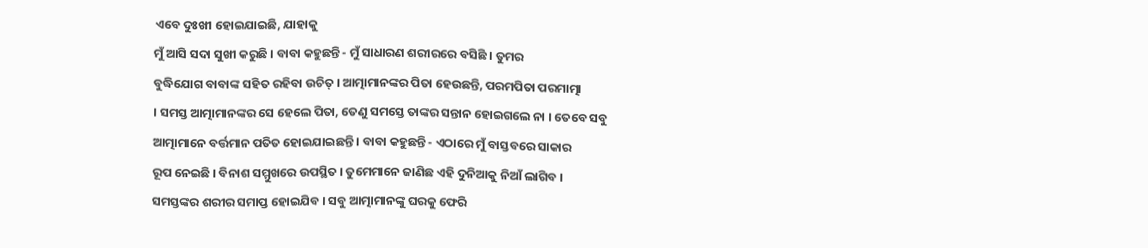ଏବେ ଦୁଃଖୀ ହୋଇଯାଇଛି, ଯାହାକୁ
ମୁଁ ଆସି ସଦା ସୁଖୀ କରୁଛି । ବାବା କହୁଛନ୍ତି - ମୁଁ ସାଧାରଣ ଶରୀରରେ ବସିଛି । ତୁମର
ବୁଦ୍ଧିଯୋଗ ବାବାଙ୍କ ସହିତ ରହିବା ଉଚିତ୍ । ଆତ୍ମାମାନଙ୍କର ପିତା ହେଉଛନ୍ତି, ପରମପିତା ପରମାତ୍ମା
। ସମସ୍ତ ଆତ୍ମାମାନଙ୍କର ସେ ହେଲେ ପିତା, ତେଣୁ ସମସ୍ତେ ତାଙ୍କର ସନ୍ତାନ ହୋଇଗଲେ ନା । ତେବେ ସବୁ
ଆତ୍ମାମାନେ ବର୍ତ୍ତମାନ ପତିତ ହୋଇଯାଇଛନ୍ତି । ବାବା କହୁଛନ୍ତି - ଏଠାରେ ମୁଁ ବାସ୍ତବରେ ସାକାର
ରୂପ ନେଇଛି । ବିନାଶ ସମ୍ମୁଖରେ ଉପସ୍ଥିତ । ତୁମେମାନେ ଜାଣିଛ ଏହି ଦୁନିଆକୁ ନିଆଁ ଲାଗିବ ।
ସମସ୍ତଙ୍କର ଶରୀର ସମାପ୍ତ ହୋଇଯିବ । ସବୁ ଆତ୍ମାମାନଙ୍କୁ ଘରକୁ ଫେରି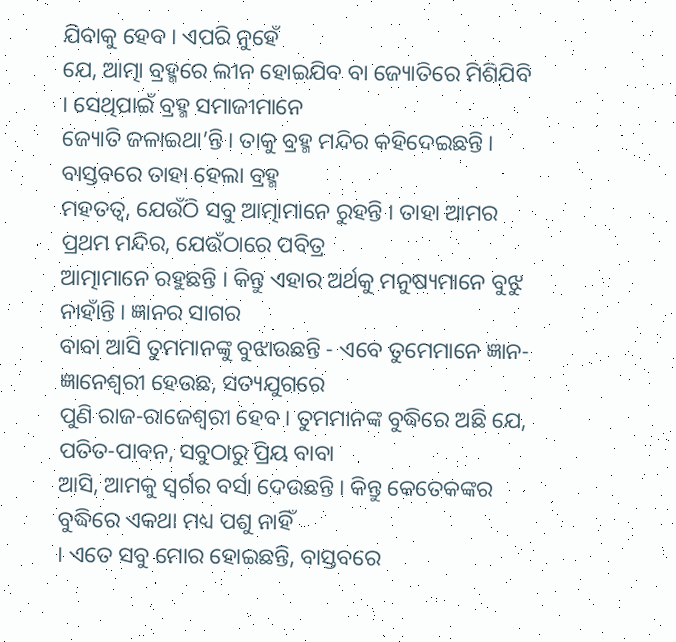ଯିବାକୁ ହେବ । ଏପରି ନୁହେଁ
ଯେ, ଆତ୍ମା ବ୍ରହ୍ମରେ ଲୀନ ହୋଇଯିବ ବା ଜ୍ୟୋତିରେ ମିଶିଯିବି । ସେଥିପାଇଁ ବ୍ରହ୍ମ ସମାଜୀମାନେ
ଜ୍ୟୋତି ଜଳାଇଥା’ନ୍ତି । ତାକୁ ବ୍ରହ୍ମ ମନ୍ଦିର କହିଦେଇଛନ୍ତି । ବାସ୍ତବରେ ତାହା ହେଲା ବ୍ରହ୍ମ
ମହତତ୍ୱ, ଯେଉଁଠି ସବୁ ଆତ୍ମାମାନେ ରୁହନ୍ତି । ତାହା ଆମର ପ୍ରଥମ ମନ୍ଦିର, ଯେଉଁଠାରେ ପବିତ୍ର
ଆତ୍ମାମାନେ ରହୁଛନ୍ତି । କିନ୍ତୁ ଏହାର ଅର୍ଥକୁ ମନୁଷ୍ୟମାନେ ବୁଝୁ ନାହାଁନ୍ତି । ଜ୍ଞାନର ସାଗର
ବାବା ଆସି ତୁମମାନଙ୍କୁ ବୁଝାଉଛନ୍ତି - ଏବେ ତୁମେମାନେ ଜ୍ଞାନ-ଜ୍ଞାନେଶ୍ୱରୀ ହେଉଛ, ସତ୍ୟଯୁଗରେ
ପୁଣି ରାଜ-ରାଜେଶ୍ୱରୀ ହେବ । ତୁମମାନଙ୍କ ବୁଦ୍ଧିରେ ଅଛି ଯେ, ପତିତ-ପାବନ, ସବୁଠାରୁ ପ୍ରିୟ ବାବା
ଆସି, ଆମକୁ ସ୍ୱର୍ଗର ବର୍ସା ଦେଉଛନ୍ତି । କିନ୍ତୁ କେତେକଙ୍କର ବୁଦ୍ଧିରେ ଏକଥା ମଧ୍ୟ ପଶୁ ନାହିଁ
। ଏତେ ସବୁ ମୋର ହୋଇଛନ୍ତି, ବାସ୍ତବରେ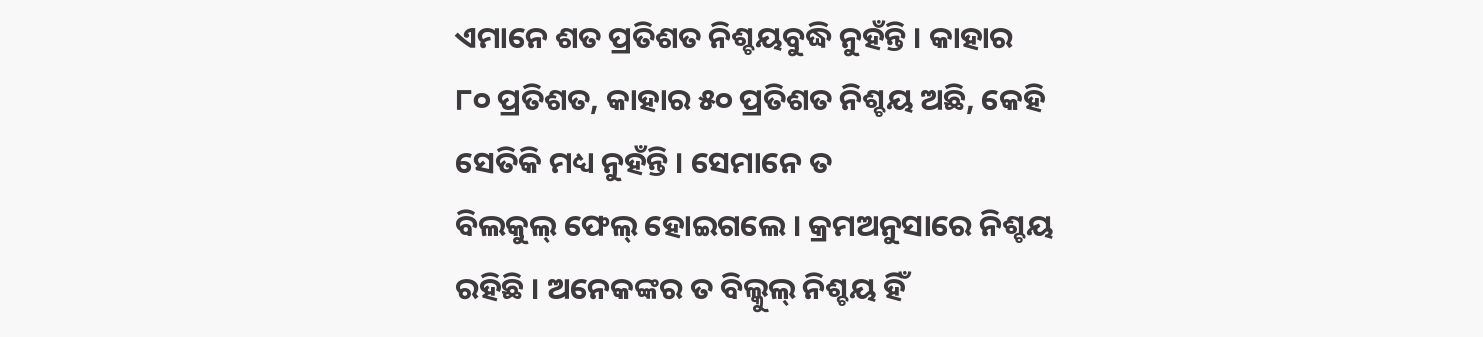ଏମାନେ ଶତ ପ୍ରତିଶତ ନିଶ୍ଚୟବୁଦ୍ଧି ନୁହଁନ୍ତି । କାହାର
୮୦ ପ୍ରତିଶତ, କାହାର ୫୦ ପ୍ରତିଶତ ନିଶ୍ଚୟ ଅଛି, କେହି ସେତିକି ମଧ୍ୟ ନୁହଁନ୍ତି । ସେମାନେ ତ
ବିଲକୁଲ୍ ଫେଲ୍ ହୋଇଗଲେ । କ୍ରମଅନୁସାରେ ନିଶ୍ଚୟ ରହିଛି । ଅନେକଙ୍କର ତ ବିଲ୍କୁଲ୍ ନିଶ୍ଚୟ ହିଁ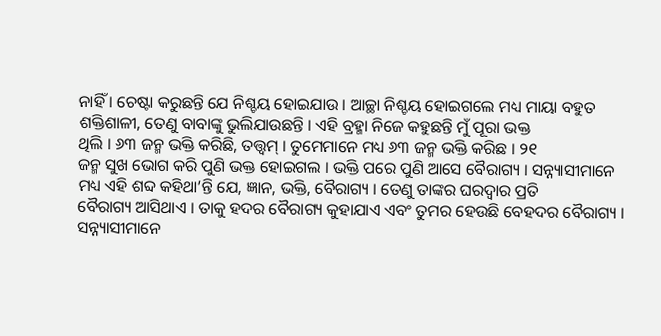ନାହିଁ । ଚେଷ୍ଟା କରୁଛନ୍ତି ଯେ ନିଶ୍ଚୟ ହୋଇଯାଉ । ଆଚ୍ଛା ନିଶ୍ଚୟ ହୋଇଗଲେ ମଧ୍ୟ ମାୟା ବହୁତ
ଶକ୍ତିଶାଳୀ, ତେଣୁ ବାବାଙ୍କୁ ଭୁଲିଯାଉଛନ୍ତି । ଏହି ବ୍ରହ୍ମା ନିଜେ କହୁଛନ୍ତି ମୁଁ ପୂରା ଭକ୍ତ
ଥିଲି । ୬୩ ଜନ୍ମ ଭକ୍ତି କରିଛି, ତତ୍ତ୍ୱମ୍ । ତୁମେମାନେ ମଧ୍ୟ ୬୩ ଜନ୍ମ ଭକ୍ତି କରିଛ । ୨୧
ଜନ୍ମ ସୁଖ ଭୋଗ କରି ପୁଣି ଭକ୍ତ ହୋଇଗଲ । ଭକ୍ତି ପରେ ପୁଣି ଆସେ ବୈରାଗ୍ୟ । ସନ୍ନ୍ୟାସୀମାନେ
ମଧ୍ୟ ଏହି ଶବ୍ଦ କହିଥା’ନ୍ତି ଯେ, ଜ୍ଞାନ, ଭକ୍ତି, ବୈରାଗ୍ୟ । ତେଣୁ ତାଙ୍କର ଘରଦ୍ୱାର ପ୍ରତି
ବୈରାଗ୍ୟ ଆସିଥାଏ । ତାକୁ ହଦର ବୈରାଗ୍ୟ କୁହାଯାଏ ଏବଂ ତୁମର ହେଉଛି ବେହଦର ବୈରାଗ୍ୟ ।
ସନ୍ନ୍ୟାସୀମାନେ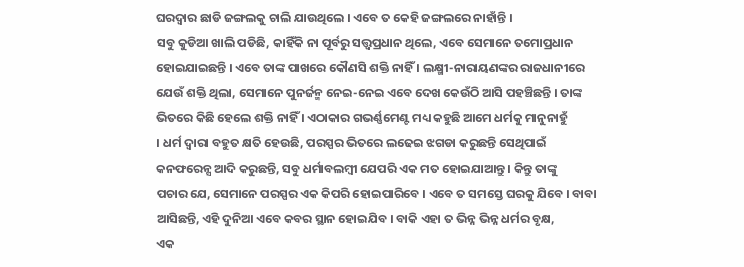ଘରଦ୍ୱାର ଛାଡି ଜଙ୍ଗଲକୁ ଚାଲି ଯାଉଥିଲେ । ଏବେ ତ କେହି ଜଙ୍ଗଲରେ ନାହାଁନ୍ତି ।
ସବୁ କୁଡିଆ ଖାଲି ପଡିଛି, କାହିଁକି ନା ପୂର୍ବରୁ ସତ୍ତ୍ୱପ୍ରଧାନ ଥିଲେ, ଏବେ ସେମାନେ ତମୋପ୍ରଧାନ
ହୋଇଯାଇଛନ୍ତି । ଏବେ ତାଙ୍କ ପାଖରେ କୌଣସି ଶକ୍ତି ନାହିଁ । ଲକ୍ଷ୍ମୀ-ନାରାୟଣଙ୍କର ରାଜଧାନୀରେ
ଯେଉଁ ଶକ୍ତି ଥିଲା, ସେମାନେ ପୁନର୍ଜନ୍ମ ନେଇ-ନେଇ ଏବେ ଦେଖ କେଉଁଠି ଆସି ପହଞ୍ଚିଛନ୍ତି । ତାଙ୍କ
ଭିତରେ କିଛି ହେଲେ ଶକ୍ତି ନାହିଁ । ଏଠାକାର ଗଭର୍ଣ୍ଣମେଣ୍ଟ ମଧ୍ୟ କହୁଛି ଆମେ ଧର୍ମକୁ ମାନୁନାହୁଁ
। ଧର୍ମ ଦ୍ୱାରା ବହୁତ କ୍ଷତି ହେଉଛି, ପରସ୍ପର ଭିତରେ ଲଢେଇ ଝଗଡା କରୁଛନ୍ତି ସେଥିପାଇଁ
କନଫରେନ୍ସ ଆଦି କରୁଛନ୍ତି, ସବୁ ଧର୍ମାବଲମ୍ବୀ ଯେପରି ଏକ ମତ ହୋଇଯାଆନ୍ତୁ । କିନ୍ତୁ ତାଙ୍କୁ
ପଚାର ଯେ, ସେମାନେ ପରସ୍ପର ଏକ କିପରି ହୋଇପାରିବେ । ଏବେ ତ ସମସ୍ତେ ଘରକୁ ଯିବେ । ବାବା
ଆସିଛନ୍ତି, ଏହି ଦୁନିଆ ଏବେ କବର ସ୍ଥାନ ହୋଇଯିବ । ବାକି ଏହା ତ ଭିନ୍ନ ଭିନ୍ନ ଧର୍ମର ବୃକ୍ଷ,
ଏକ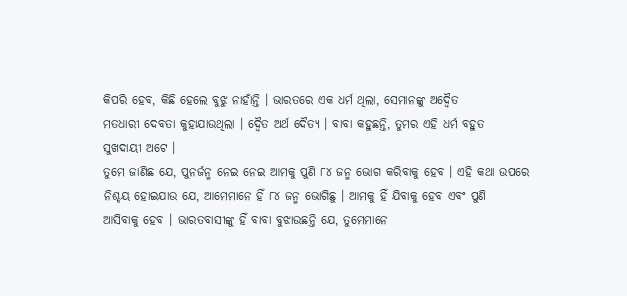କିପରି ହେବ, କିଛି ହେଲେ ବୁଝୁ ନାହାଁନ୍ତି । ଭାରତରେ ଏକ ଧର୍ମ ଥିଲା, ସେମାନଙ୍କୁ ଅଦ୍ୱୈତ
ମତଧାରୀ ଦେବତା କୁହାଯାଉଥିଲା । ଦ୍ୱୈତ ଅର୍ଥ ଦୈତ୍ୟ । ବାବା କହୁଛନ୍ତି, ତୁମର ଏହି ଧର୍ମ ବହୁତ
ସୁଖଦାୟୀ ଅଟେ ।
ତୁମେ ଜାଣିଛ ଯେ, ପୁନର୍ଜନ୍ମ ନେଇ ନେଇ ଆମକୁ ପୁଣି ୮୪ ଜନ୍ମ ଭୋଗ କରିବାକୁ ହେବ । ଏହି କଥା ଉପରେ
ନିଶ୍ଚୟ ହୋଇଯାଉ ଯେ, ଆମେମାନେ ହିଁ ୮୪ ଜନ୍ମ ଭୋଗିଛୁ । ଆମକୁ ହିଁ ଯିବାକୁ ହେବ ଏବଂ ପୁଣି
ଆସିବାକୁ ହେବ । ଭାରତବାସୀଙ୍କୁ ହିଁ ବାବା ବୁଝାଉଛନ୍ତି ଯେ, ତୁମେମାନେ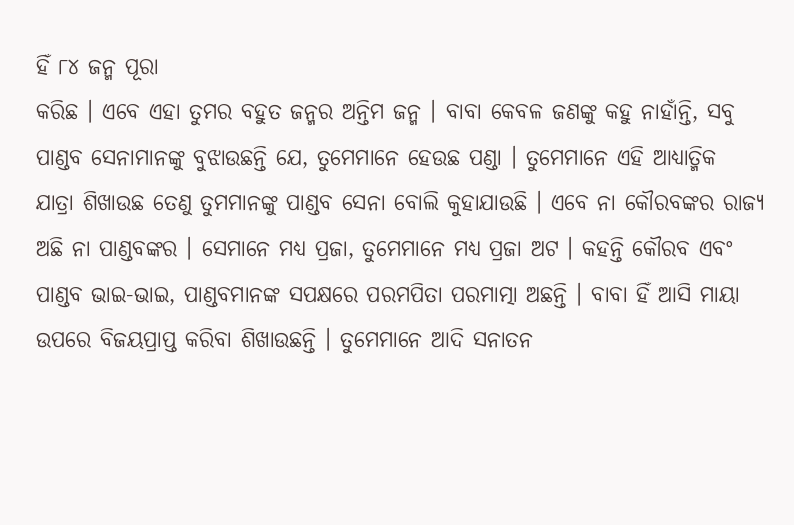ହିଁ ୮୪ ଜନ୍ମ ପୂରା
କରିଛ । ଏବେ ଏହା ତୁମର ବହୁତ ଜନ୍ମର ଅନ୍ତିମ ଜନ୍ମ । ବାବା କେବଳ ଜଣଙ୍କୁ କହୁ ନାହାଁନ୍ତି, ସବୁ
ପାଣ୍ଡବ ସେନାମାନଙ୍କୁ ବୁଝାଉଛନ୍ତି ଯେ, ତୁମେମାନେ ହେଉଛ ପଣ୍ଡା । ତୁମେମାନେ ଏହି ଆଧ୍ୟାତ୍ମିକ
ଯାତ୍ରା ଶିଖାଉଛ ତେଣୁ ତୁମମାନଙ୍କୁ ପାଣ୍ଡବ ସେନା ବୋଲି କୁହାଯାଉଛି । ଏବେ ନା କୌରବଙ୍କର ରାଜ୍ୟ
ଅଛି ନା ପାଣ୍ଡବଙ୍କର । ସେମାନେ ମଧ୍ୟ ପ୍ରଜା, ତୁମେମାନେ ମଧ୍ୟ ପ୍ରଜା ଅଟ । କହନ୍ତି କୌରବ ଏବଂ
ପାଣ୍ଡବ ଭାଇ-ଭାଇ, ପାଣ୍ଡବମାନଙ୍କ ସପକ୍ଷରେ ପରମପିତା ପରମାତ୍ମା ଅଛନ୍ତି । ବାବା ହିଁ ଆସି ମାୟା
ଉପରେ ବିଜୟପ୍ରାପ୍ତ କରିବା ଶିଖାଉଛନ୍ତି । ତୁମେମାନେ ଆଦି ସନାତନ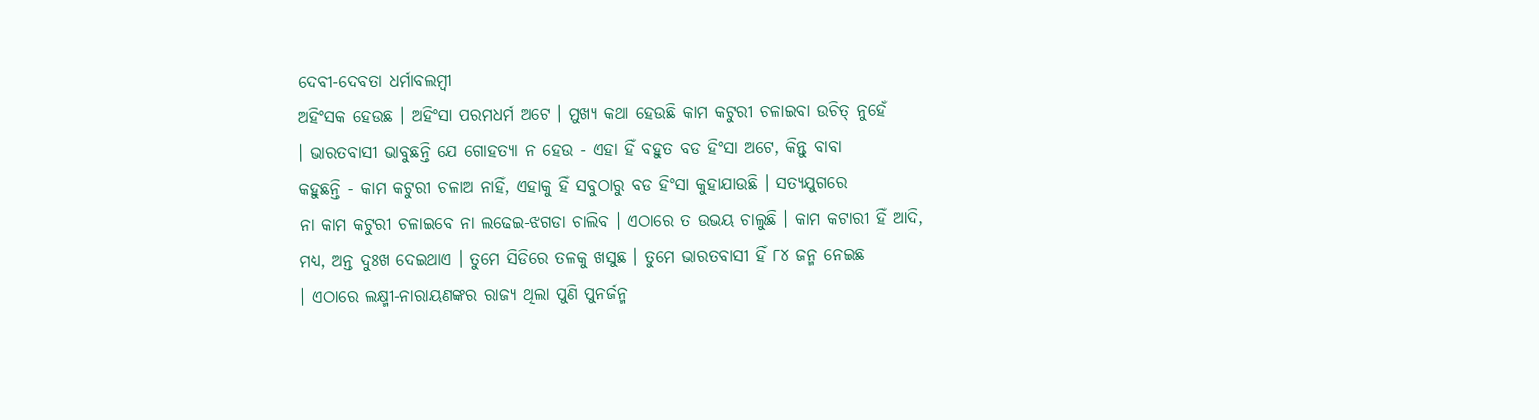ଦେବୀ-ଦେବତା ଧର୍ମାବଲମ୍ବୀ
ଅହିଂସକ ହେଉଛ । ଅହିଂସା ପରମଧର୍ମ ଅଟେ । ମୁଖ୍ୟ କଥା ହେଉଛି କାମ କଟୁରୀ ଚଳାଇବା ଉଚିତ୍ ନୁହେଁ
। ଭାରତବାସୀ ଭାବୁଛନ୍ତି ଯେ ଗୋହତ୍ୟା ନ ହେଉ - ଏହା ହିଁ ବହୁତ ବଡ ହିଂସା ଅଟେ, କିନ୍ତୁ ବାବା
କହୁଛନ୍ତି - କାମ କଟୁରୀ ଚଳାଅ ନାହିଁ, ଏହାକୁ ହିଁ ସବୁଠାରୁ ବଡ ହିଂସା କୁହାଯାଉଛି । ସତ୍ୟଯୁଗରେ
ନା କାମ କଟୁରୀ ଚଳାଇବେ ନା ଲଢେଇ-ଝଗଡା ଚାଲିବ । ଏଠାରେ ତ ଉଭୟ ଚାଲୁଛି । କାମ କଟାରୀ ହିଁ ଆଦି,
ମଧ୍ୟ, ଅନ୍ତ ଦୁଃଖ ଦେଇଥାଏ । ତୁମେ ସିଡିରେ ତଳକୁ ଖସୁଛ । ତୁମେ ଭାରତବାସୀ ହିଁ ୮୪ ଜନ୍ମ ନେଇଛ
। ଏଠାରେ ଲକ୍ଷ୍ମୀ-ନାରାୟଣଙ୍କର ରାଜ୍ୟ ଥିଲା ପୁଣି ପୁନର୍ଜନ୍ମ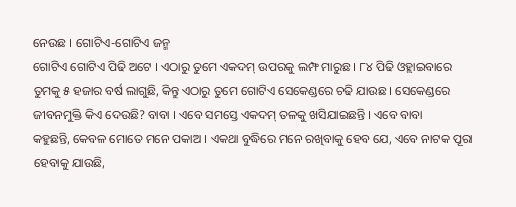ନେଉଛ । ଗୋଟିଏ-ଗୋଟିଏ ଜନ୍ମ
ଗୋଟିଏ ଗୋଟିଏ ପିଢି ଅଟେ । ଏଠାରୁ ତୁମେ ଏକଦମ୍ ଉପରକୁ ଲମ୍ଫ ମାରୁଛ । ୮୪ ପିଢି ଓହ୍ଲାଇବାରେ
ତୁମକୁ ୫ ହଜାର ବର୍ଷ ଲାଗୁଛି, କିନ୍ତୁ ଏଠାରୁ ତୁମେ ଗୋଟିଏ ସେକେଣ୍ଡରେ ଚଢି ଯାଉଛ । ସେକେଣ୍ଡରେ
ଜୀବନମୁକ୍ତି କିଏ ଦେଉଛି? ବାବା । ଏବେ ସମସ୍ତେ ଏକଦମ୍ ତଳକୁ ଖସିଯାଇଛନ୍ତି । ଏବେ ବାବା
କହୁଛନ୍ତି, କେବଳ ମୋତେ ମନେ ପକାଅ । ଏକଥା ବୁଦ୍ଧିରେ ମନେ ରଖିବାକୁ ହେବ ଯେ, ଏବେ ନାଟକ ପୂରା
ହେବାକୁ ଯାଉଛି,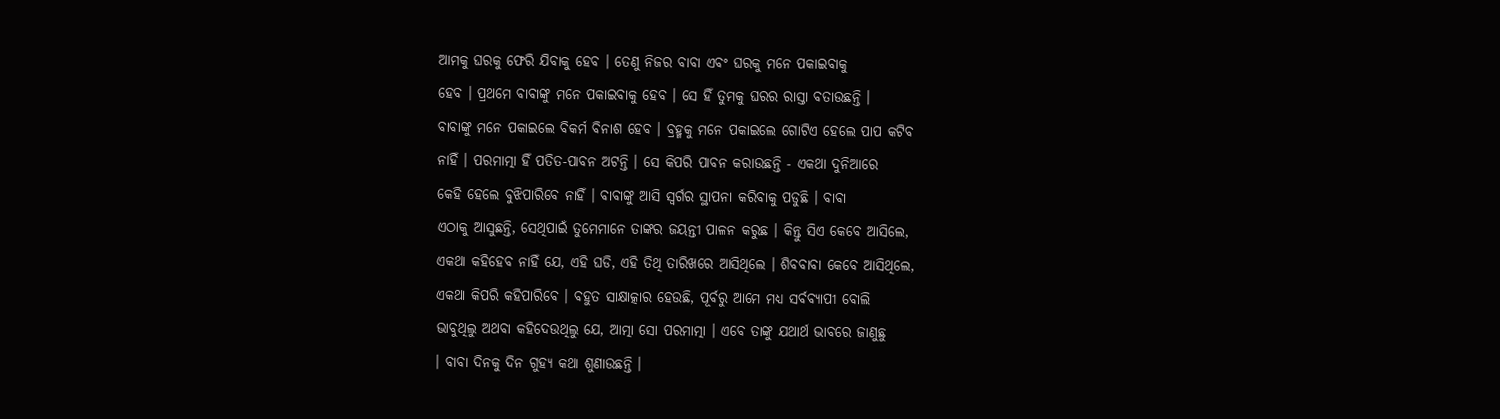ଆମକୁ ଘରକୁ ଫେରି ଯିବାକୁ ହେବ । ତେଣୁ ନିଜର ବାବା ଏବଂ ଘରକୁ ମନେ ପକାଇବାକୁ
ହେବ । ପ୍ରଥମେ ବାବାଙ୍କୁ ମନେ ପକାଇବାକୁ ହେବ । ସେ ହିଁ ତୁମକୁ ଘରର ରାସ୍ତା ବତାଉଛନ୍ତି ।
ବାବାଙ୍କୁ ମନେ ପକାଇଲେ ବିକର୍ମ ବିନାଶ ହେବ । ବ୍ରହ୍ମକୁ ମନେ ପକାଇଲେ ଗୋଟିଏ ହେଲେ ପାପ କଟିବ
ନାହିଁ । ପରମାତ୍ମା ହିଁ ପତିତ-ପାବନ ଅଟନ୍ତି । ସେ କିପରି ପାବନ କରାଉଛନ୍ତି - ଏକଥା ଦୁନିଆରେ
କେହି ହେଲେ ବୁଝିପାରିବେ ନାହିଁ । ବାବାଙ୍କୁ ଆସି ସ୍ୱର୍ଗର ସ୍ଥାପନା କରିବାକୁ ପଡୁଛି । ବାବା
ଏଠାକୁ ଆସୁଛନ୍ତି, ସେଥିପାଇଁ ତୁମେମାନେ ତାଙ୍କର ଜୟନ୍ତୀ ପାଳନ କରୁଛ । କିନ୍ତୁ ସିଏ କେବେ ଆସିଲେ,
ଏକଥା କହିହେବ ନାହିଁ ଯେ, ଏହି ଘଡି, ଏହି ତିଥି ତାରିଖରେ ଆସିଥିଲେ । ଶିବବାବା କେବେ ଆସିଥିଲେ,
ଏକଥା କିପରି କହିପାରିବେ । ବହୁତ ସାକ୍ଷାତ୍କାର ହେଉଛି, ପୂର୍ବରୁ ଆମେ ମଧ୍ୟ ସର୍ବବ୍ୟାପୀ ବୋଲି
ଭାବୁଥିଲୁ ଅଥବା କହିଦେଉଥିଲୁ ଯେ, ଆତ୍ମା ସୋ ପରମାତ୍ମା । ଏବେ ତାଙ୍କୁ ଯଥାର୍ଥ ଭାବରେ ଜାଣୁଛୁ
। ବାବା ଦିନକୁ ଦିନ ଗୁହ୍ୟ କଥା ଶୁଣାଉଛନ୍ତି ।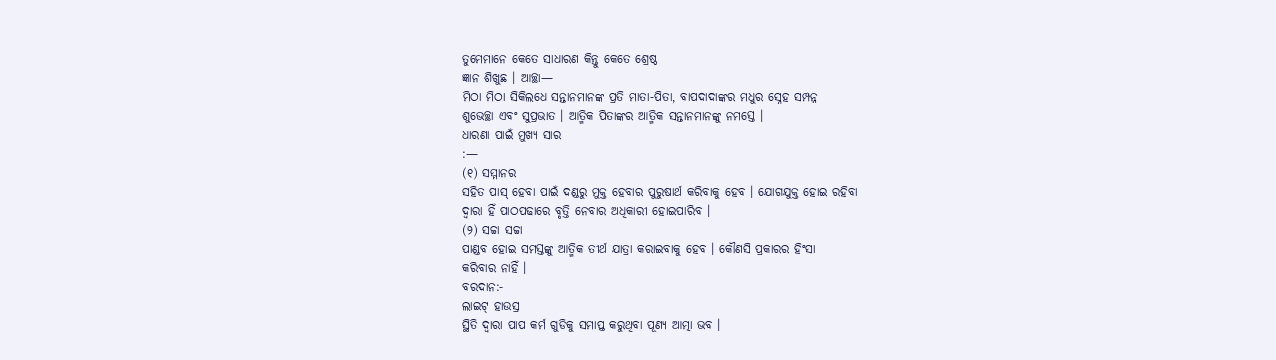ତୁମେମାନେ କେତେ ସାଧାରଣ କିନ୍ତୁ କେତେ ଶ୍ରେଷ୍ଠ
ଜ୍ଞାନ ଶିଖୁଛ । ଆଚ୍ଛା—
ମିଠା ମିଠା ସିକିଲଧେ ସନ୍ତାନମାନଙ୍କ ପ୍ରତି ମାତା-ପିତା, ବାପଦାଦାଙ୍କର ମଧୁର ସ୍ନେହ ସମ୍ପନ୍ନ
ଶୁଭେଚ୍ଛା ଏବଂ ସୁପ୍ରଭାତ । ଆତ୍ମିକ ପିତାଙ୍କର ଆତ୍ମିକ ସନ୍ତାନମାନଙ୍କୁ ନମସ୍ତେ ।
ଧାରଣା ପାଇଁ ମୁଖ୍ୟ ସାର
:—
(୧) ସମ୍ମାନର
ସହିତ ପାସ୍ ହେବା ପାଇଁ ଦଣ୍ଡରୁ ମୁକ୍ତ ହେବାର ପୁରୁଷାର୍ଥ କରିବାକୁ ହେବ । ଯୋଗଯୁକ୍ତ ହୋଇ ରହିବା
ଦ୍ୱାରା ହିଁ ପାଠପଢାରେ ବୃତ୍ତି ନେବାର ଅଧିକାରୀ ହୋଇପାରିବ ।
(୨) ସଚ୍ଚା ସଚ୍ଚା
ପାଣ୍ଡବ ହୋଇ ସମସ୍ତଙ୍କୁ ଆତ୍ମିକ ତୀର୍ଥ ଯାତ୍ରା କରାଇବାକୁ ହେବ । କୌଣସି ପ୍ରକାରର ହିଂସା
କରିବାର ନାହିଁ ।
ବରଦାନ:-
ଲାଇଟ୍ ହାଉସ୍ର
ସ୍ଥିତି ଦ୍ୱାରା ପାପ କର୍ମ ଗୁଡିକୁ ସମାପ୍ତ କରୁଥିବା ପୂଣ୍ୟ ଆତ୍ମା ଭବ ।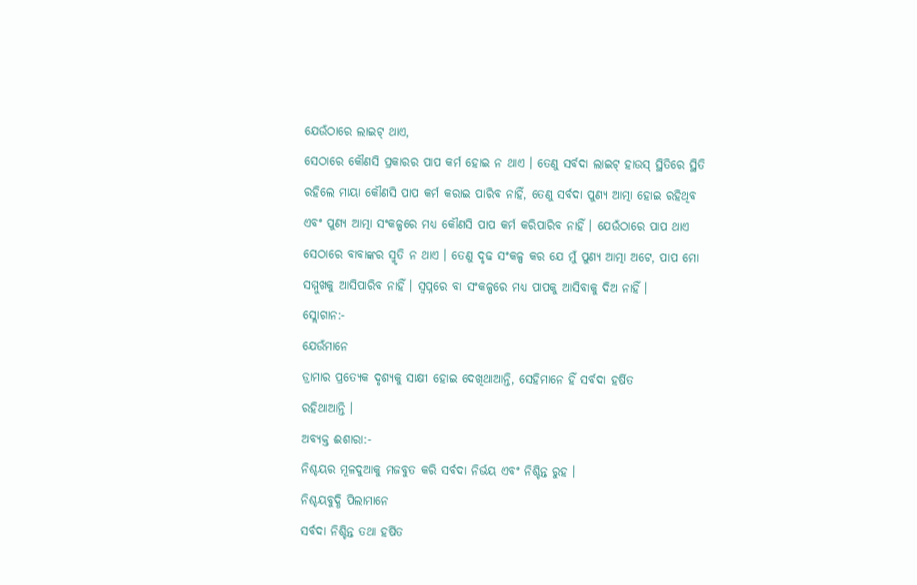ଯେଉଁଠାରେ ଲାଇଟ୍ ଥାଏ,
ସେଠାରେ କୌଣସି ପ୍ରକାରର ପାପ କର୍ମ ହୋଇ ନ ଥାଏ । ତେଣୁ ସର୍ବଦା ଲାଇଟ୍ ହାଉସ୍ ସ୍ଥିତିରେ ସ୍ଥିତି
ରହିଲେ ମାୟା କୌଣସି ପାପ କର୍ମ କରାଇ ପାରିବ ନାହିଁ, ତେଣୁ ସର୍ବଦା ପୁଣ୍ୟ ଆତ୍ମା ହୋଇ ରହିଥିବ
ଏବଂ ପୁଣ୍ୟ ଆତ୍ମା ସଂକଳ୍ପରେ ମଧ୍ୟ କୌଣସି ପାପ କର୍ମ କରିପାରିବ ନାହିଁ । ଯେଉଁଠାରେ ପାପ ଥାଏ
ସେଠାରେ ବାବାଙ୍କର ସ୍ମୃତି ନ ଥାଏ । ତେଣୁ ଦୃଢ ସଂକଳ୍ପ କର ଯେ ମୁଁ ପୁଣ୍ୟ ଆତ୍ମା ଅଟେ, ପାପ ମୋ
ସମ୍ମୁଖକୁ ଆସିପାରିବ ନାହିଁ । ସ୍ୱପ୍ନରେ ବା ସଂକଳ୍ପରେ ମଧ୍ୟ ପାପକୁ ଆସିବାକୁ ଦିଅ ନାହିଁ ।
ସ୍ଲୋଗାନ:-
ଯେଉଁମାନେ
ଡ୍ରାମାର ପ୍ରତ୍ୟେକ ଦୃଶ୍ୟକୁ ସାକ୍ଷୀ ହୋଇ ଦେଖିଥାଆନ୍ତି, ସେହିମାନେ ହିଁ ସର୍ବଦା ହର୍ଷିତ
ରହିଥାଆନ୍ତି ।
ଅବ୍ୟକ୍ତ ଈଶାରା:-
ନିଶ୍ଚୟର ମୂଳଦୁଆକୁ ମଜବୁତ କରି ସର୍ବଦା ନିର୍ଭୟ ଏବଂ ନିଶ୍ଚିନ୍ତ ରୁହ ।
ନିଶ୍ଚୟବୁଦ୍ଧି ପିଲାମାନେ
ସର୍ବଦା ନିଶ୍ଚିନ୍ତ ତଥା ହର୍ଷିତ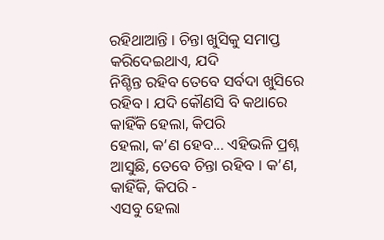ରହିଥାଆନ୍ତି । ଚିନ୍ତା ଖୁସିକୁ ସମାପ୍ତ କରିଦେଇଥାଏ, ଯଦି
ନିଶ୍ଚିନ୍ତ ରହିବ ତେବେ ସର୍ବଦା ଖୁସିରେ ରହିବ । ଯଦି କୌଣସି ବି କଥାରେ କାହିଁକି ହେଲା, କିପରି
ହେଲା, କ’ଣ ହେବ... ଏହିଭଳି ପ୍ରଶ୍ନ ଆସୁଛି, ତେବେ ଚିନ୍ତା ରହିବ । କ’ଣ, କାହିଁକି, କିପରି -
ଏସବୁ ହେଲା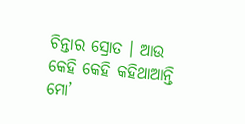ଚିନ୍ତାର ସ୍ରୋତ । ଆଉ କେହି କେହି କହିଥାଆନ୍ତି ମୋ’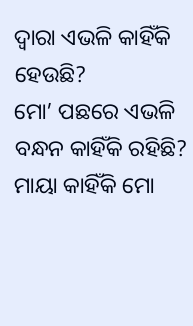ଦ୍ୱାରା ଏଭଳି କାହିଁକି ହେଉଛି?
ମୋ’ ପଛରେ ଏଭଳି ବନ୍ଧନ କାହିଁକି ରହିଛି? ମାୟା କାହିଁକି ମୋ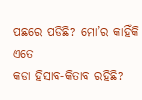ପଛରେ ପଡିଛି? ମୋ’ର କାହିଁକି ଏତେ
କଡା ହିସାବ-କିତାବ ରହିଛି?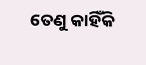ତେଣୁ କାହିଁକି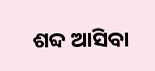ଶବ୍ଦ ଆସିବା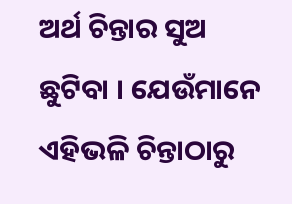ଅର୍ଥ ଚିନ୍ତାର ସୁଅ ଛୁଟିବା । ଯେଉଁମାନେ
ଏହିଭଳି ଚିନ୍ତାଠାରୁ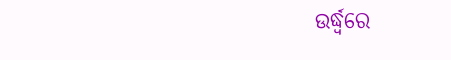ଉର୍ଦ୍ଧ୍ୱରେ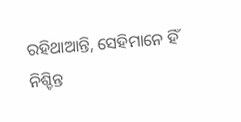ରହିଥାଆନ୍ତି, ସେହିମାନେ ହିଁ ନିଶ୍ଚିନ୍ତ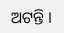ଅଟନ୍ତି ।